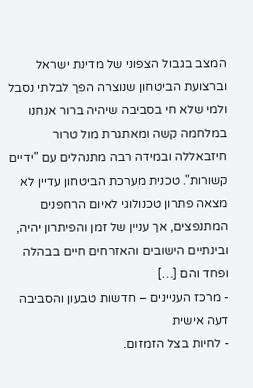המצב בגבול הצפוני של מדינת ישראל וברצועת הביטחון שנוצרה הפך לבלתי נסבל ולמי שלא חי בסביבה שיהיה ברור אנחנו במלחמה קשה ומאתגרת מול טרור חיזבאללה ובמידה רבה מתנהלים עם "ידיים קשורות". טכנית מערכת הביטחון עדיין לא מצאה פתרון טכנולוגי לאיום הרחפנים המתנפצים, אך עניין של זמן והפיתרון יהיה, ובינתיים הישובים והאזרחים חיים בבהלה ופחד והם […]
- מרכז העניינים – חדשות טבעון והסביבה דעה אישית
- לחיות בצל הזמזום.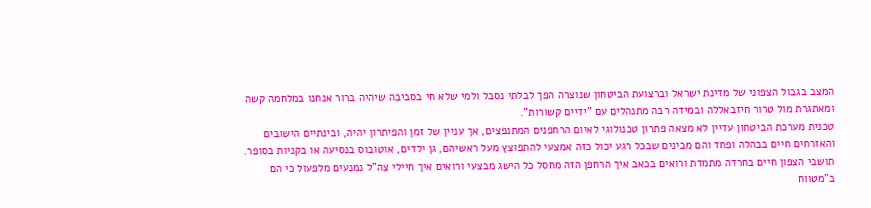המצב בגבול הצפוני של מדינת ישראל וברצועת הביטחון שנוצרה הפך לבלתי נסבל ולמי שלא חי בסביבה שיהיה ברור אנחנו במלחמה קשה ומאתגרת מול טרור חיזבאללה ובמידה רבה מתנהלים עם "ידיים קשורות".
טכנית מערכת הביטחון עדיין לא מצאה פתרון טכנולוגי לאיום הרחפנים המתנפצים, אך עניין של זמן והפיתרון יהיה, ובינתיים הישובים והאזרחים חיים בבהלה ופחד והם מבינים שבכל רגע יכול כזה אמצעי להתפוצץ מעל ראשיהם, גן ילדים, אוטובוס בנסיעה או בקניות בסופר. תושבי הצפון חיים בחרדה מתמדת ורואים בכאב איך הרחפן הזה מחסל כל הישג מבצעי ורואים איך חיילי צה"ל נמנעים מלפעול כי הם ב"מטווח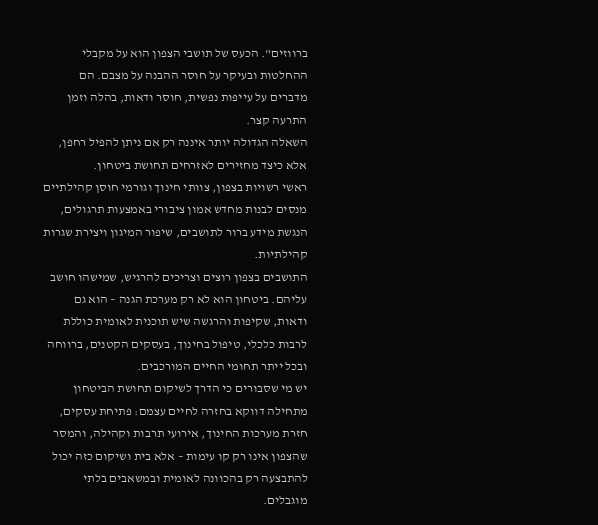ברווזים". הכעס של תושבי הצפון הוא על מקבלי ההחלטות ובעיקר על חוסר ההבנה על מצבם. הם מדברים על עייפות נפשית, חוסר ודאות, בהלה וזמן התרעה קצר.
השאלה הגדולה יותר איננה רק אם ניתן להפיל רחפן, אלא כיצד מחזירים לאזרחים תחושת ביטחון.
ראשי רשויות בצפון, צוותי חינוך וגורמי חוסן קהילתיים מנסים לבנות מחדש אמון ציבורי באמצעות תרגולים, הנגשת מידע ברור לתושבים, שיפור המיגון ויצירת שגרות קהילתיות.
התושבים בצפון רוצים וצריכים להרגיש, שמישהו חושב עליהם. ביטחון הוא לא רק מערכת הגנה – הוא גם ודאות, שקיפות והרגשה שיש תוכנית לאומית כוללת לרבות כלכלי, טיפול בחינוך, בעסקים הקטנים, ברווחה ובכל ייתר תחומי החיים המורכבים.
יש מי שסבורים כי הדרך לשיקום תחושת הביטחון מתחילה דווקא בחזרה לחיים עצמם: פתיחת עסקים, חזרת מערכות החינוך, אירועי תרבות וקהילה, והמסר שהצפון אינו רק קו עימות – אלא בית ושיקום כזה יכול להתבצעה רק בהכוונה לאומית ובמשאבים בלתי מוגבלים.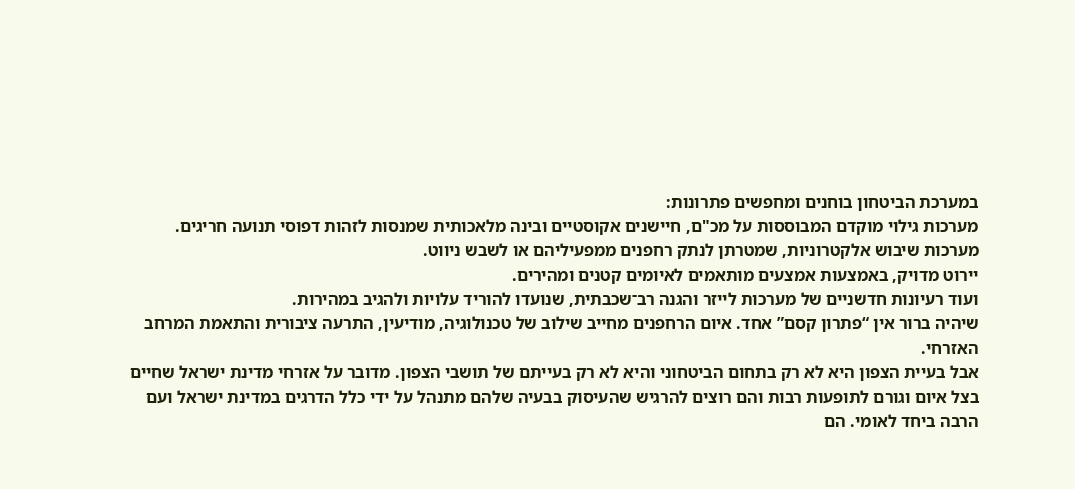במערכת הביטחון בוחנים ומחפשים פתרונות:
מערכות גילוי מוקדם המבוססות על מכ"ם, חיישנים אקוסטיים ובינה מלאכותית שמנסות לזהות דפוסי תנועה חריגים.
מערכות שיבוש אלקטרוניות, שמטרתן לנתק רחפנים ממפעיליהם או לשבש ניווט.
יירוט מדויק, באמצעות אמצעים מותאמים לאיומים קטנים ומהירים.
ועוד רעיונות חדשניים של מערכות לייזר והגנה רב־שכבתית, שנועדו להוריד עלויות ולהגיב במהירות.
שיהיה ברור אין “פתרון קסם” אחד. איום הרחפנים מחייב שילוב של טכנולוגיה, מודיעין, התרעה ציבורית והתאמת המרחב האזרחי.
אבל בעיית הצפון היא לא רק בתחום הביטחוני והיא לא רק בעייתם של תושבי הצפון. מדובר על אזרחי מדינת ישראל שחיים בצל איום וגורם לתופעות רבות והם רוצים להרגיש שהעיסוק בבעיה שלהם מתנהל על ידי כלל הדרגים במדינת ישראל ועם הרבה ביחד לאומי. הם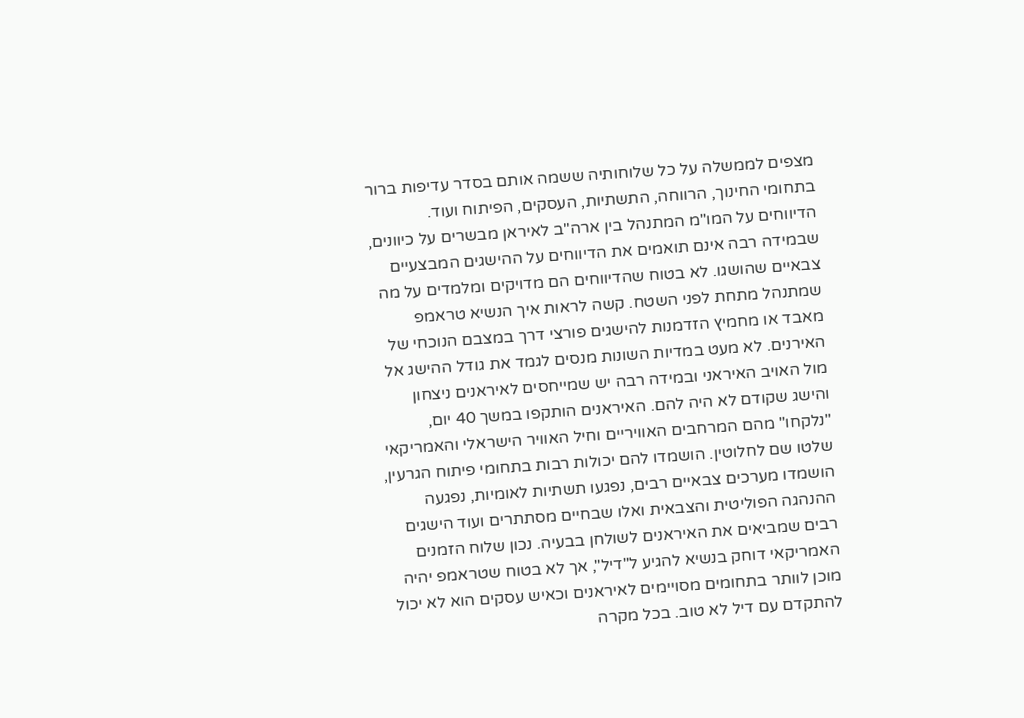מצפים לממשלה על כל שלוחותיה ששמה אותם בסדר עדיפות ברור בתחומי החינוך, הרווחה, התשתיות, העסקים, הפיתוח ועוד.
הדיווחים על המו"מ המתנהל בין ארה"ב לאיראן מבשרים על כיוונים, שבמידה רבה אינם תואמים את הדיווחים על ההישגים המבצעיים צבאיים שהושגו. לא בטוח שהדיווחים הם מדויקים ומלמדים על מה שמתנהל מתחת לפני השטח. קשה לראות איך הנשיא טראמפ מאבד או מחמיץ הזדמנות להישגים פורצי דרך במצבם הנוכחי של האירנים. לא מעט במדיות השונות מנסים לגמד את גודל ההישג אל מול האויב האיראני ובמידה רבה יש שמייחסים לאיראנים ניצחון והישג שקודם לא היה להם. האיראנים הותקפו במשך 40 יום, "נלקחו" מהם המרחבים האוויריים וחיל האוויר הישראלי והאמריקאי שלטו שם לחלוטין. הושמדו להם יכולות רבות בתחומי פיתוח הגרעין, הושמדו מערכים צבאיים רבים, נפגעו תשתיות לאומיות, נפגעה ההנהגה הפוליטית והצבאית ואלו שבחיים מסתתרים ועוד הישגים רבים שמביאים את האיראנים לשולחן בבעיה. נכון שלוח הזמנים האמריקאי דוחק בנשיא להגיע ל"דיל", אך לא בטוח שטראמפ יהיה מוכן לוותר בתחומים מסויימים לאיראנים וכאיש עסקים הוא לא יכול להתקדם עם דיל לא טוב. בכל מקרה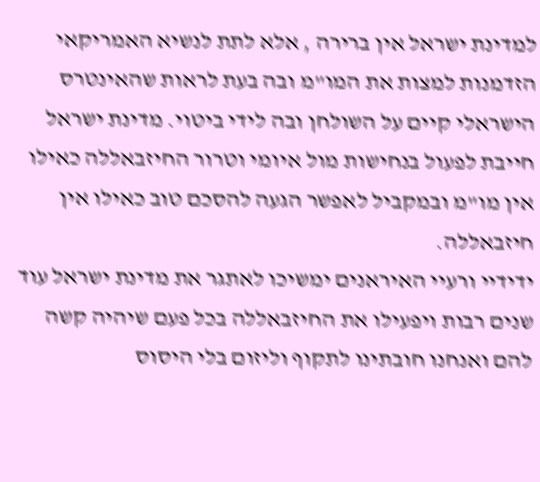למדינת ישראל אין ברירה , אלא לתת לנשיא האמריקאי הזדמנות למצות את המו"מ ובה בעת לראות שהאינטרס הישראלי קיים על השולחן ובה לידי ביטוי. מדינת ישראל חייבת לפעול בנחישות מול איומי וטרור החיזבאללה כאילו אין מו"מ ובמקביל לאפשר הגעה להסכם טוב כאילו אין חיזבאללה.
ידידיי ורעיי האיראנים ימשיכו לאתגר את מדינת ישראל עוד שנים רבות ויפעילו את החיזבאללה בכל פעם שיהיה קשה להם ואנחנו חובתינו לתקוף וליזום בלי היסוס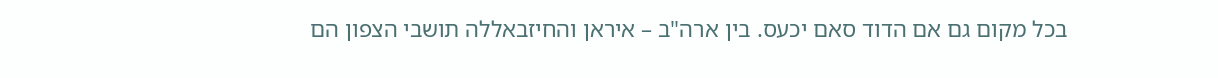בכל מקום גם אם הדוד סאם יכעס. בין ארה"ב – איראן והחיזבאללה תושבי הצפון הם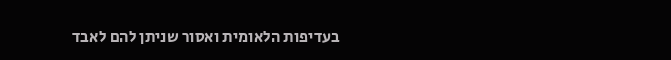בעדיפות הלאומית ואסור שניתן להם לאבד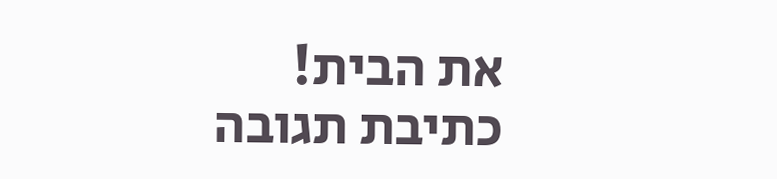את הבית!
כתיבת תגובה